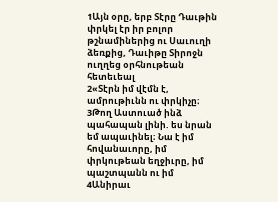1Այն օրը, երբ Տէրը Դաւթին փրկել էր իր բոլոր թշնամիներից ու Սաւուղի ձեռքից, Դաւիթը Տիրոջն ուղղեց օրհնութեան հետեւեալ
2«Տէրն իմ վէմն է, ամրութիւնն ու փրկիչը։
3Թող Աստուած ինձ պահապան լինի. ես նրան եմ ապաւինել։ Նա է իմ հովանաւորը, իմ փրկութեան եղջիւրը, իմ պաշտպանն ու իմ
4Անիրաւ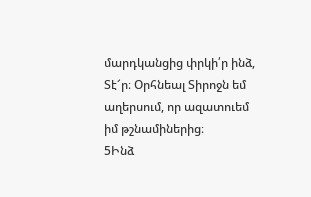մարդկանցից փրկի՛ր ինձ, Տէ՜ր։ Օրհնեալ Տիրոջն եմ աղերսում, որ ազատուեմ իմ թշնամիներից։
5Ինձ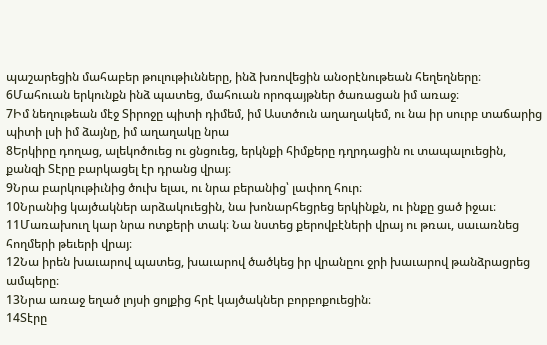պաշարեցին մահաբեր թուլութիւնները, ինձ խռովեցին անօրէնութեան հեղեղները։
6Մահուան երկունքն ինձ պատեց, մահուան որոգայթներ ծառացան իմ առաջ։
7Իմ նեղութեան մէջ Տիրոջը պիտի դիմեմ, իմ Աստծուն աղաղակեմ, ու նա իր սուրբ տաճարից պիտի լսի իմ ձայնը, իմ աղաղակը նրա
8Երկիրը դողաց, ալեկոծուեց ու ցնցուեց, երկնքի հիմքերը դղրդացին ու տապալուեցին, քանզի Տէրը բարկացել էր դրանց վրայ։
9Նրա բարկութիւնից ծուխ ելաւ, ու նրա բերանից՝ լափող հուր։
10Նրանից կայծակներ արձակուեցին, նա խոնարհեցրեց երկինքն, ու ինքը ցած իջաւ։
11Մառախուղ կար նրա ոտքերի տակ։ Նա նստեց քերովբէների վրայ ու թռաւ, սաւառնեց հողմերի թեւերի վրայ։
12Նա իրեն խաւարով պատեց, խաւարով ծածկեց իր վրանըու ջրի խաւարով թանձրացրեց ամպերը։
13Նրա առաջ եղած լոյսի ցոլքից հրէ կայծակներ բորբոքուեցին։
14Տէրը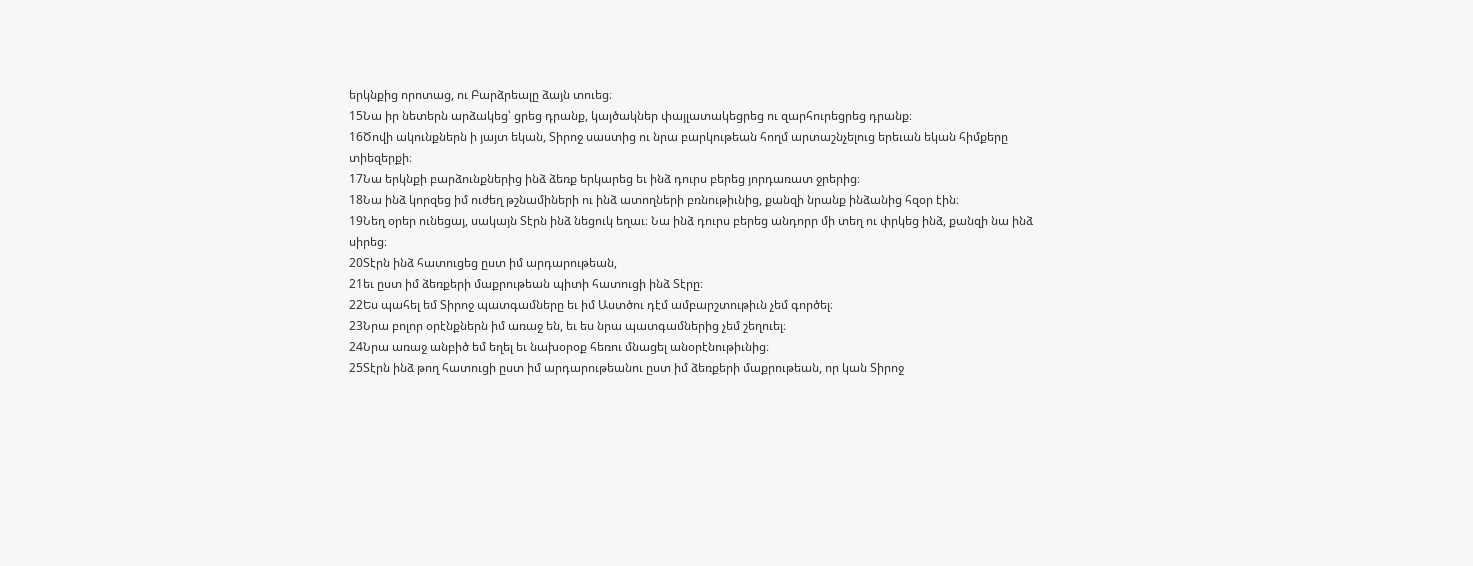երկնքից որոտաց, ու Բարձրեալը ձայն տուեց։
15Նա իր նետերն արձակեց՝ ցրեց դրանք, կայծակներ փայլատակեցրեց ու զարհուրեցրեց դրանք։
16Ծովի ակունքներն ի յայտ եկան, Տիրոջ սաստից ու նրա բարկութեան հողմ արտաշնչելուց երեւան եկան հիմքերը տիեզերքի։
17Նա երկնքի բարձունքներից ինձ ձեռք երկարեց եւ ինձ դուրս բերեց յորդառատ ջրերից։
18Նա ինձ կորզեց իմ ուժեղ թշնամիների ու ինձ ատողների բռնութիւնից, քանզի նրանք ինձանից հզօր էին։
19Նեղ օրեր ունեցայ, սակայն Տէրն ինձ նեցուկ եղաւ։ Նա ինձ դուրս բերեց անդորր մի տեղ ու փրկեց ինձ, քանզի նա ինձ սիրեց։
20Տէրն ինձ հատուցեց ըստ իմ արդարութեան,
21եւ ըստ իմ ձեռքերի մաքրութեան պիտի հատուցի ինձ Տէրը։
22Ես պահել եմ Տիրոջ պատգամները եւ իմ Աստծու դէմ ամբարշտութիւն չեմ գործել։
23Նրա բոլոր օրէնքներն իմ առաջ են, եւ ես նրա պատգամներից չեմ շեղուել։
24Նրա առաջ անբիծ եմ եղել եւ նախօրօք հեռու մնացել անօրէնութիւնից։
25Տէրն ինձ թող հատուցի ըստ իմ արդարութեանու ըստ իմ ձեռքերի մաքրութեան, որ կան Տիրոջ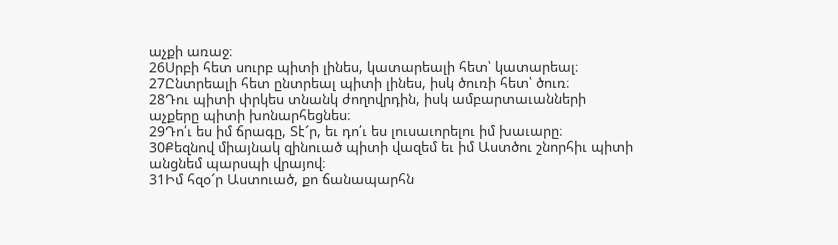աչքի առաջ։
26Սրբի հետ սուրբ պիտի լինես, կատարեալի հետ՝ կատարեալ։
27Ընտրեալի հետ ընտրեալ պիտի լինես, իսկ ծուռի հետ՝ ծուռ։
28Դու պիտի փրկես տնանկ ժողովրդին, իսկ ամբարտաւանների աչքերը պիտի խոնարհեցնես։
29Դո՛ւ ես իմ ճրագը, Տէ՜ր, եւ դո՛ւ ես լուսաւորելու իմ խաւարը։
30Քեզնով միայնակ զինուած պիտի վազեմ եւ իմ Աստծու շնորհիւ պիտի անցնեմ պարսպի վրայով։
31Իմ հզօ՜ր Աստուած, քո ճանապարհն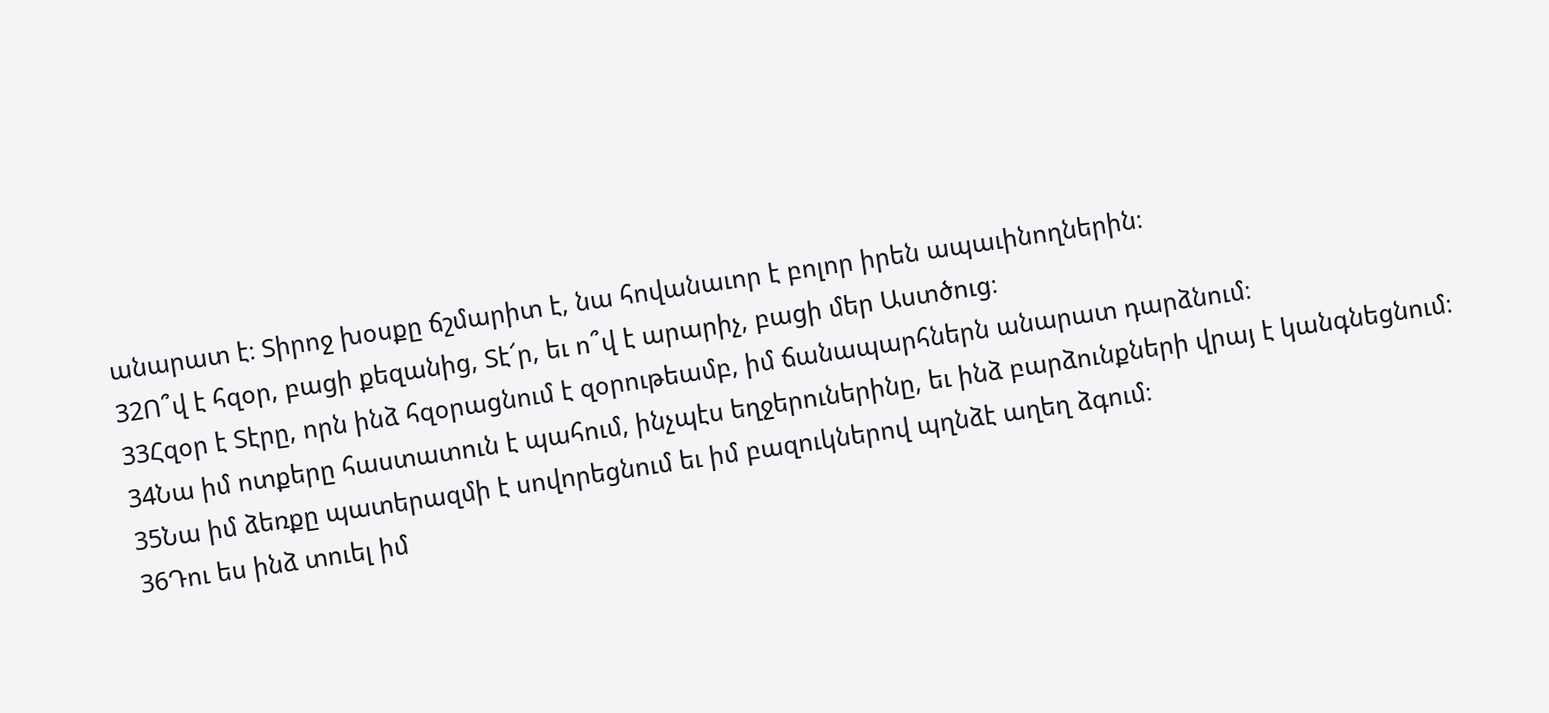անարատ է։ Տիրոջ խօսքը ճշմարիտ է, նա հովանաւոր է բոլոր իրեն ապաւինողներին։
32Ո՞վ է հզօր, բացի քեզանից, Տէ՜ր, եւ ո՞վ է արարիչ, բացի մեր Աստծուց։
33Հզօր է Տէրը, որն ինձ հզօրացնում է զօրութեամբ, իմ ճանապարհներն անարատ դարձնում։
34Նա իմ ոտքերը հաստատուն է պահում, ինչպէս եղջերուներինը, եւ ինձ բարձունքների վրայ է կանգնեցնում։
35Նա իմ ձեռքը պատերազմի է սովորեցնում եւ իմ բազուկներով պղնձէ աղեղ ձգում։
36Դու ես ինձ տուել իմ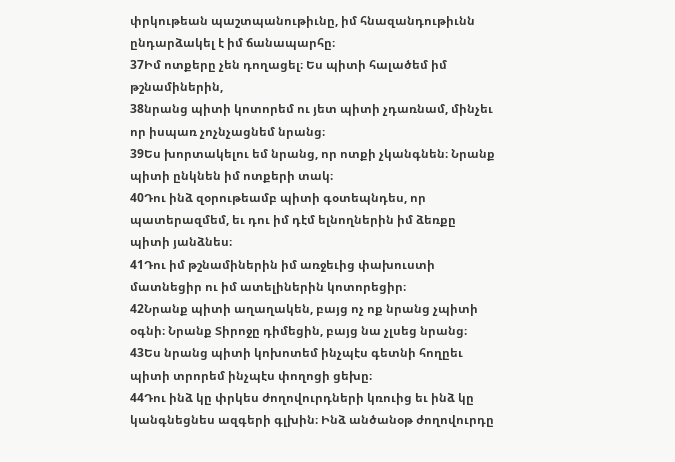փրկութեան պաշտպանութիւնը, իմ հնազանդութիւնն ընդարձակել է իմ ճանապարհը։
37Իմ ոտքերը չեն դողացել։ Ես պիտի հալածեմ իմ թշնամիներին,
38նրանց պիտի կոտորեմ ու յետ պիտի չդառնամ, մինչեւ որ իսպառ չոչնչացնեմ նրանց։
39Ես խորտակելու եմ նրանց, որ ոտքի չկանգնեն։ Նրանք պիտի ընկնեն իմ ոտքերի տակ։
40Դու ինձ զօրութեամբ պիտի գօտեպնդես, որ պատերազմեմ, եւ դու իմ դէմ ելնողներին իմ ձեռքը պիտի յանձնես։
41Դու իմ թշնամիներին իմ առջեւից փախուստի մատնեցիր ու իմ ատելիներին կոտորեցիր։
42Նրանք պիտի աղաղակեն, բայց ոչ ոք նրանց չպիտի օգնի։ Նրանք Տիրոջը դիմեցին, բայց նա չլսեց նրանց։
43Ես նրանց պիտի կոխոտեմ ինչպէս գետնի հողըեւ պիտի տրորեմ ինչպէս փողոցի ցեխը։
44Դու ինձ կը փրկես ժողովուրդների կռուից եւ ինձ կը կանգնեցնես ազգերի գլխին։ Ինձ անծանօթ ժողովուրդը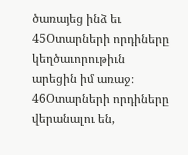ծառայեց ինձ եւ
45Օտարների որդիները կեղծաւորութիւն արեցին իմ առաջ։
46Օտարների որդիները վերանալու են,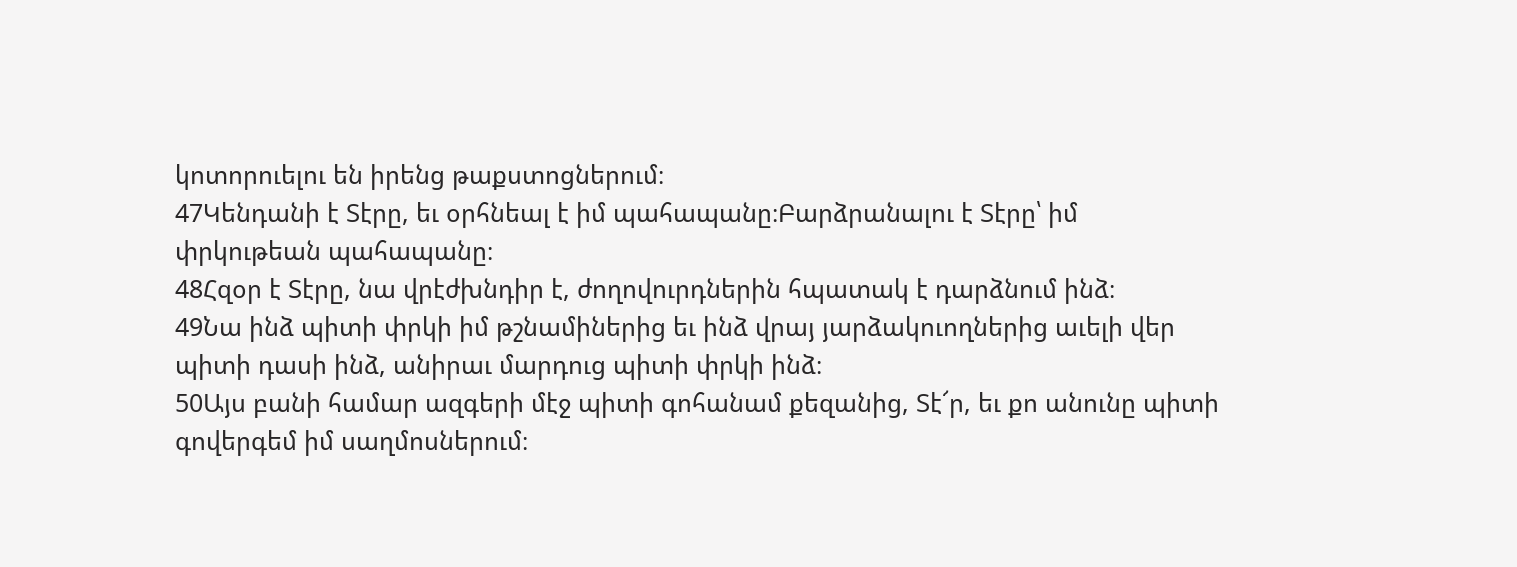կոտորուելու են իրենց թաքստոցներում։
47Կենդանի է Տէրը, եւ օրհնեալ է իմ պահապանը։Բարձրանալու է Տէրը՝ իմ փրկութեան պահապանը։
48Հզօր է Տէրը, նա վրէժխնդիր է, ժողովուրդներին հպատակ է դարձնում ինձ։
49Նա ինձ պիտի փրկի իմ թշնամիներից եւ ինձ վրայ յարձակուողներից աւելի վեր պիտի դասի ինձ, անիրաւ մարդուց պիտի փրկի ինձ։
50Այս բանի համար ազգերի մէջ պիտի գոհանամ քեզանից, Տէ՜ր, եւ քո անունը պիտի գովերգեմ իմ սաղմոսներում։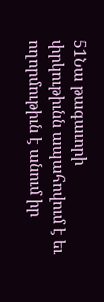51Նա թագաւորի փրկութիւնն ապահովում է եւ ողորմութիւն է անում իր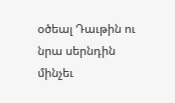օծեալ Դաւթին ու նրա սերնդին մինչեւ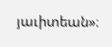յաւիտեան»։